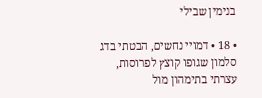בנימין שבילי

• 18 • דמויי נחשים, הבטתי בדג סלמון שגופו קוצץ לפרוסות, עצרתי בתימהון מול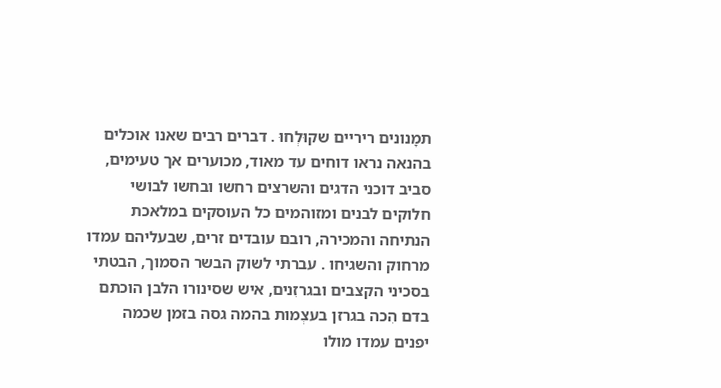תמָנונים ריריים שקוּלְחוּ . דברים רבים שאנו אוכלים בהנאה נראו דוחים עד מאוד, מכוערים אך טעימים, סביב דוכני הדגים והשרצים רחשו ובחשו לבושי חלוקים לבנים ומזוהמים כל העוסקים במלאכת הנתיחה והמכירה, רובם עובדים זרים, שבעליהם עמדו מרחוק והשגיחו . עברתי לשוק הבשר הסמוך, הבטתי בסכיני הקצבים ובגרזִנים, איש שסינורו הלבן הוכתם בדם הִכה בגרזן בעצְמות בהמה גסה בזמן שכמה יפנים עמדו מולו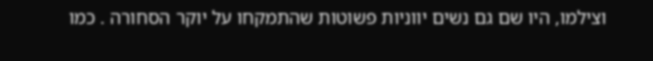וצילמו, היו שם גם נשים יווניות פשוטות שהתמקחו על יוקר הסחורה . כמו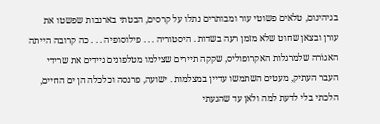בגיהינום, טלאים פשוטי עור ומבותרים נתלו על קרסים, הבטתי בארנבות שפשטו את עורן ובצאן שחוט שלא מזמן רעה בשדות . היסטוריה . . . פילוסופיה . . . כה קרובה הייתה האגוֹרה שלמרגלות האקרופוליס, שקקה תיירים שצילמו מטלפונים ניידים את שרידי העבר העתיק, מעטים השתמשו עדיין במצלמות . ישועה, פרנסה וכלכלה הן ים החיים, הלכתי בלי לדעת למה ולאן עד שהגעתי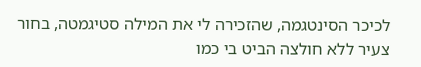לכיכר הסינטגמה, שהזכירה לי את המילה סטיגמטה, בחור צעיר ללא חולצה הביט בי כמו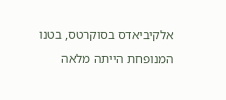אלקיביאדס בסוקרטס, בטנו המנופחת הייתה מלאה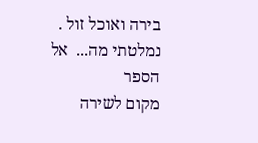בירה ואוכל זול . נמלטתי מה...  אל הספר
מקום לשירה